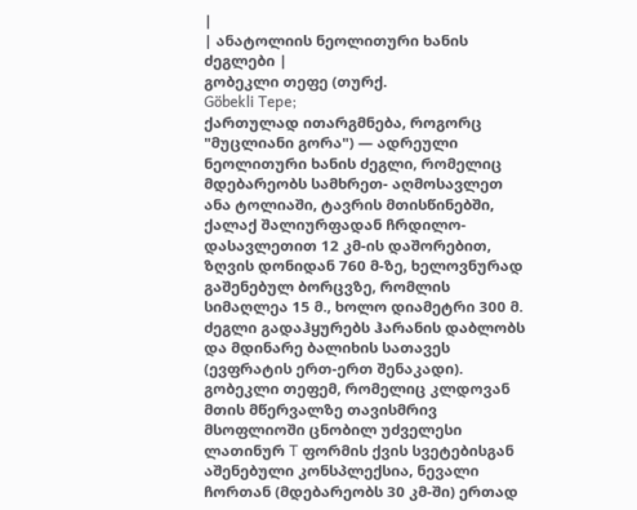|
| ანატოლიის ნეოლითური ხანის ძეგლები |
გობეკლი თეფე (თურქ.
Göbekli Tepe;
ქართულად ითარგმნება, როგორც "მუცლიანი გორა") — ადრეული ნეოლითური ხანის ძეგლი, რომელიც მდებარეობს სამხრეთ- აღმოსავლეთ ანა ტოლიაში, ტავრის მთისწინებში, ქალაქ შალიურფადან ჩრდილო-დასავლეთით 12 კმ-ის დაშორებით, ზღვის დონიდან 760 მ-ზე, ხელოვნურად გაშენებულ ბორცვზე, რომლის
სიმაღლეა 15 მ., ხოლო დიამეტრი 300 მ. ძეგლი გადაჰყურებს ჰარანის დაბლობს და მდინარე ბალიხის სათავეს (ევფრატის ერთ-ერთ შენაკადი).
გობეკლი თეფემ, რომელიც კლდოვან მთის მწერვალზე თავისმრივ მსოფლიოში ცნობილ უძველესი ლათინურ T ფორმის ქვის სვეტებისგან აშენებული კონსპლექსია, ნევალი ჩორთან (მდებარეობს 30 კმ-ში) ერთად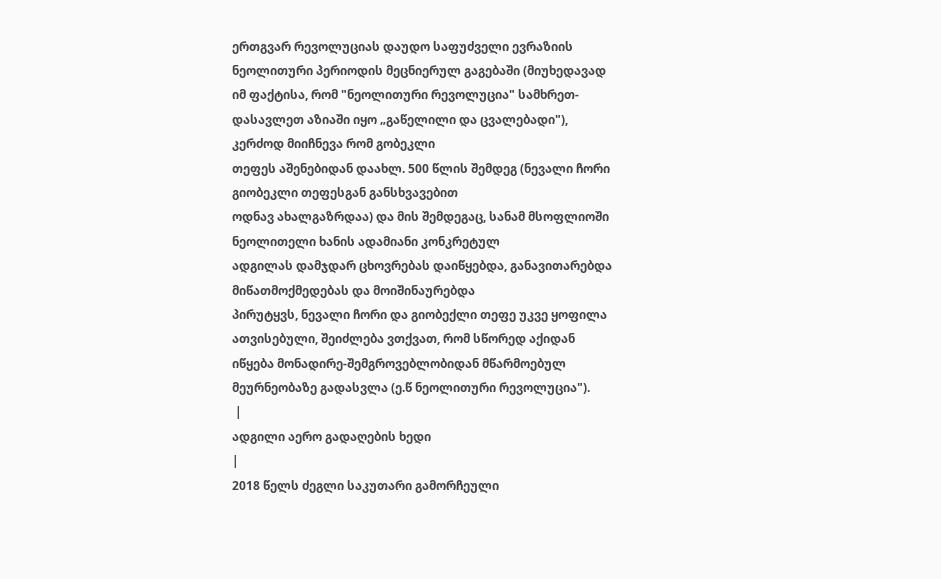ერთგვარ რევოლუციას დაუდო საფუძველი ევრაზიის ნეოლითური პერიოდის მეცნიერულ გაგებაში (მიუხედავად იმ ფაქტისა, რომ "ნეოლითური რევოლუცია" სამხრეთ-დასავლეთ აზიაში იყო „გაწელილი და ცვალებადი"), კერძოდ მიიჩნევა რომ გობეკლი
თეფეს აშენებიდან დაახლ. 500 წლის შემდეგ (ნევალი ჩორი გიობეკლი თეფესგან განსხვავებით
ოდნავ ახალგაზრდაა) და მის შემდეგაც, სანამ მსოფლიოში ნეოლითელი ხანის ადამიანი კონკრეტულ
ადგილას დამჯდარ ცხოვრებას დაიწყებდა, განავითარებდა მიწათმოქმედებას და მოიშინაურებდა
პირუტყვს, ნევალი ჩორი და გიობექლი თეფე უკვე ყოფილა ათვისებული, შეიძლება ვთქვათ, რომ სწორედ აქიდან იწყება მონადირე-შემგროვებლობიდან მწარმოებულ მეურნეობაზე გადასვლა (ე.წ ნეოლითური რევოლუცია").
 |
ადგილი აერო გადაღების ხედი
|
2018 წელს ძეგლი საკუთარი გამორჩეული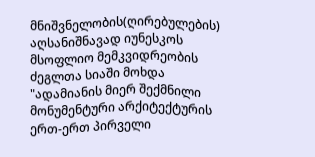მნიშვნელობის(ღირებულების) აღსანიშნავად იუნესკოს მსოფლიო მემკვიდრეობის ძეგლთა სიაში მოხდა "ადამიანის მიერ შექმნილი მონუმენტური არქიტექტურის ერთ-ერთ პირველი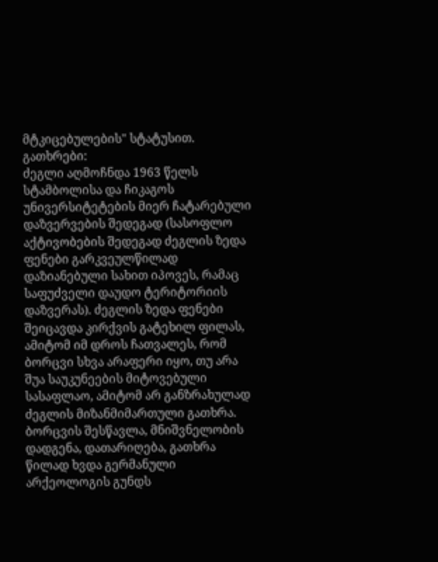მტკიცებულების" სტატუსით.
გათხრები:
ძეგლი აღმოჩნდა 1963 წელს სტამბოლისა და ჩიკაგოს უნივერსიტეტების მიერ ჩატარებული
დაზვერვების შედეგად (სასოფლო აქტივობების შედეგად ძეგლის ზედა ფენები გარკვეულწილად
დაზიანებული სახით იპოვეს, რამაც საფუძველი დაუდო ტერიტორიის დაზვერას). ძეგლის ზედა ფენები შეიცავდა კირქვის გატეხილ ფილას, ამიტომ იმ დროს ჩათვალეს, რომ ბორცვი სხვა არაფერი იყო, თუ არა შუა საუკუნეების მიტოვებული სასაფლაო, ამიტომ არ განზრახულად ძეგლის მიზანმიმართული გათხრა.
ბორცვის შესწავლა, მნიშვნელობის დადგენა, დათარიღება, გათხრა წილად ხვდა გერმანული არქეოლოგის გუნდს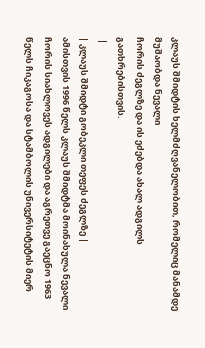კლაუს შმიდტის ხელმძღვანელობით, რომელიც მანამდე მუშაობდა ნევალი
ჩორის ძეგლზე და ის ეძებდა ახალ ადგილს გათხრებისთვის.
 |
| კლაუს შმიდტი გობეკლი თეფეს ძეგლზე |
ამისთვის 1996 წელს კლაუს შმიდტმა მოინახულა ნევალი ჩორის სიახლოვეს ადგილები და აგრეთვე გაეცნო 1963 წელს ჩიკაგოსა და სტამბოლის უნივერსიტეტის მიერ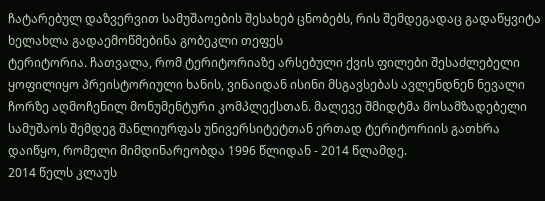ჩატარებულ დაზვერვით სამუშაოების შესახებ ცნობებს, რის შემდეგადაც გადაწყვიტა ხელახლა გადაემოწმებინა გობეკლი თეფეს
ტერიტორია. ჩათვალა, რომ ტერიტორიაზე არსებული ქვის ფილები შესაძლებელი ყოფილიყო პრეისტორიული ხანის, ვინაიდან ისინი მსგავსებას ავლენდნენ ნევალი
ჩორზე აღმოჩენილ მონუმენტური კომპლექსთან. მალევე შმიდტმა მოსამზადებელი სამუშაოს შემდეგ შანლიურფას უნივერსიტეტთან ერთად ტერიტორიის გათხრა დაიწყო, რომელი მიმდინარეობდა 1996 წლიდან - 2014 წლამდე.
2014 წელს კლაუს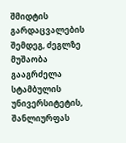შმიდტის გარდაცვალების შემდეგ, ძეგლზე მუშაობა გააგრძელა სტამბულის უნივერსიტეტის, შანლიურფას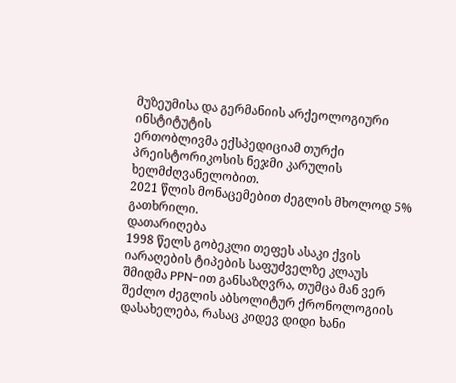მუზეუმისა და გერმანიის არქეოლოგიური ინსტიტუტის
ერთობლივმა ექსპედიციამ თურქი პრეისტორიკოსის ნეჯმი კარულის ხელმძღვანელობით.
2021 წლის მონაცემებით ძეგლის მხოლოდ 5% გათხრილი.
დათარიღება
1998 წელს გობეკლი თეფეს ასაკი ქვის იარაღების ტიპების საფუძველზე კლაუს შმიდმა PPN-ით განსაზღვრა, თუმცა მან ვერ შეძლო ძეგლის აბსოლიტურ ქრონოლოგიის დასახელება, რასაც კიდევ დიდი ხანი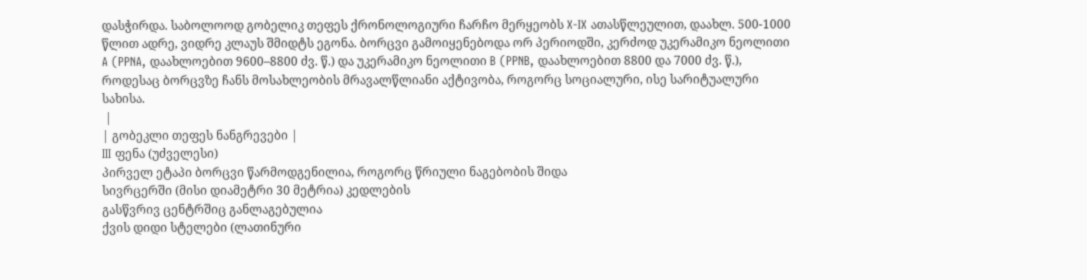დასჭირდა. საბოლოოდ გობელიკ თეფეს ქრონოლოგიური ჩარჩო მერყეობს X-IX ათასწლეულით, დაახლ. 500-1000 წლით ადრე, ვიდრე კლაუს შმიდტს ეგონა. ბორცვი გამოიყენებოდა ორ პერიოდში, კერძოდ უკერამიკო ნეოლითი A (PPNA, დაახლოებით 9600–8800 ძვ. წ.) და უკერამიკო ნეოლითი B (PPNB, დაახლოებით 8800 და 7000 ძვ. წ.), როდესაც ბორცვზე ჩანს მოსახლეობის მრავალწლიანი აქტივობა, როგორც სოციალური, ისე სარიტუალური სახისა.
 |
| გობეკლი თეფეს ნანგრევები |
III ფენა (უძველესი)
პირველ ეტაპი ბორცვი წარმოდგენილია, როგორც წრიული ნაგებობის შიდა
სივრცერში (მისი დიამეტრი 30 მეტრია) კედლების
გასწვრივ ცენტრშიც განლაგებულია
ქვის დიდი სტელები (ლათინური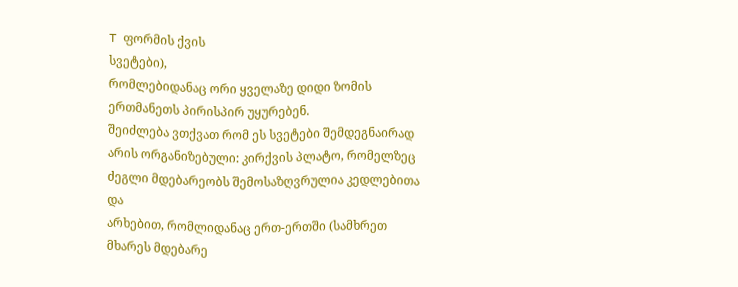T ფორმის ქვის
სვეტები),
რომლებიდანაც ორი ყველაზე დიდი ზომის ერთმანეთს პირისპირ უყურებენ.
შეიძლება ვთქვათ რომ ეს სვეტები შემდეგნაირად
არის ორგანიზებული: კირქვის პლატო, რომელზეც ძეგლი მდებარეობს შემოსაზღვრულია კედლებითა და
არხებით, რომლიდანაც ერთ-ერთში (სამხრეთ მხარეს მდებარე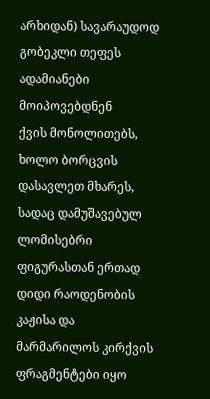არხიდან) სავარაუდოდ გობეკლი თეფეს ადამიანები მოიპოვებდნენ
ქვის მონოლითებს, ხოლო ბორცვის დასავლეთ მხარეს, სადაც დამუშავებულ ლომისებრი ფიგურასთან ერთად დიდი რაოდენობის კაჟისა და მარმარილოს კირქვის ფრაგმენტები იყო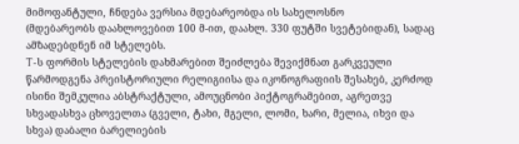მიმოფანტული, ჩნდება ვერსია მდებარეობდა ის სახელოსნო
(მდებარეობს დაახლოვებით 100 მ-ით, დაახლ. 330 ფუტში სვეტებიდან), სადაც ამზადებდნენ იმ სტელებს.
T-ს ფორმის სტელების დახმარებით შეიძლება შევიქმნათ გარკვეული წარმოდგენა პრეისტორიული რელიგიისა და იკონოგრაფიის შესახებ, კერძოდ ისინი შემკულია აბსტრაქტული, ამოუცნობი პიქტოგრამებით, აგრეთვე სხვადასხვა ცხოველთა (გველი, ტახი, მგელი, ლომი, ხარი, მელია, იხვი და სხვა) დაბალი ბარელიების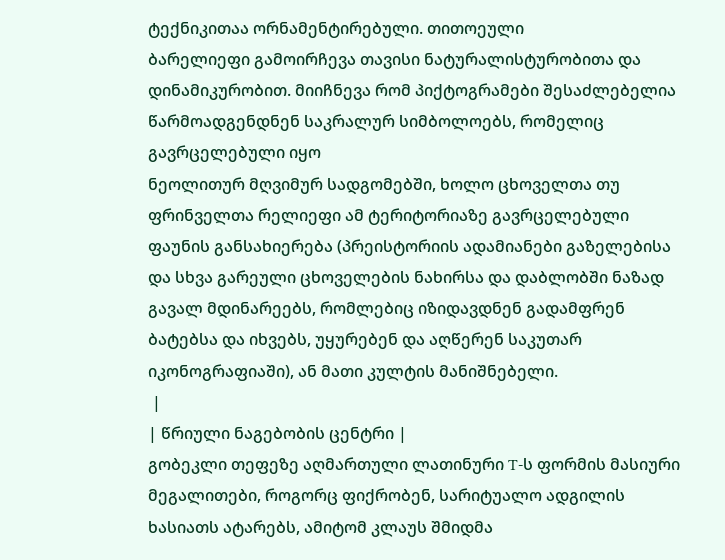ტექნიკითაა ორნამენტირებული. თითოეული
ბარელიეფი გამოირჩევა თავისი ნატურალისტურობითა და დინამიკურობით. მიიჩნევა რომ პიქტოგრამები შესაძლებელია წარმოადგენდნენ საკრალურ სიმბოლოებს, რომელიც გავრცელებული იყო
ნეოლითურ მღვიმურ სადგომებში, ხოლო ცხოველთა თუ ფრინველთა რელიეფი ამ ტერიტორიაზე გავრცელებული ფაუნის განსახიერება (პრეისტორიის ადამიანები გაზელებისა და სხვა გარეული ცხოველების ნახირსა და დაბლობში ნაზად გავალ მდინარეებს, რომლებიც იზიდავდნენ გადამფრენ ბატებსა და იხვებს, უყურებენ და აღწერენ საკუთარ იკონოგრაფიაში), ან მათი კულტის მანიშნებელი.
 |
| წრიული ნაგებობის ცენტრი |
გობეკლი თეფეზე აღმართული ლათინური T-ს ფორმის მასიური მეგალითები, როგორც ფიქრობენ, სარიტუალო ადგილის ხასიათს ატარებს, ამიტომ კლაუს შმიდმა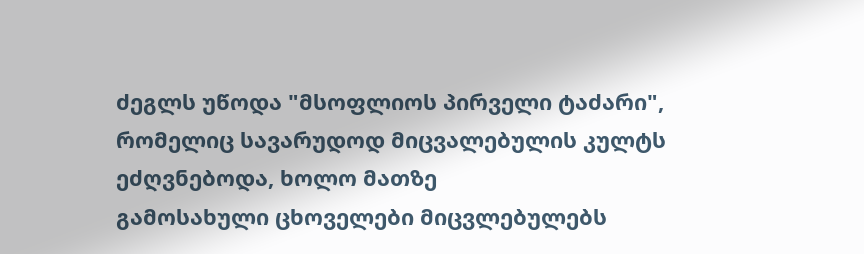ძეგლს უწოდა "მსოფლიოს პირველი ტაძარი", რომელიც სავარუდოდ მიცვალებულის კულტს ეძღვნებოდა, ხოლო მათზე
გამოსახული ცხოველები მიცვლებულებს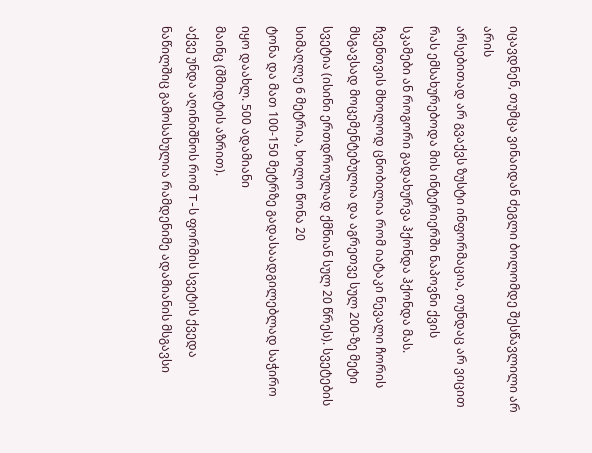იცავდნენ, თუმცა ვინაიდან ძეგლი ბოლომდე შესწავლილი არ არის
არსებითად არ გვაქვს ზუსტი ინფორმაცია, თუნდაც არ ვიცით რას ემსახურებოდა მის ინტერიერში ნაპოვნი ქვის
სკამები ან როგორი გადახურვა ჰქონდა ჰქონდა მას. ჩვენთვის მხოლოდ ცნობილია რომ იატაკი ნევალი ჩორის მსგავსად მოცემენტებულია და აგრეთვე სულ 200-ზე მეტი სვეტია (ისინი ერთდროულად ქმნიან სულ 20 წრეს). სვეტების სიმაღლე 6 მეტრია, ხოლო წონა 20
ტონა და მათ 100-150 მეტრზე გადასაადგილებლად საჭირო იყო დაახლ. 500 ადამიანი
მაინც (შმიდტის აზრით).
აქვე უნდა აღინიშნოს რომ T-ს ფორმის სვეტის ქვედა ნაწილშიც გამოსახულია რამდენიმე ადამიანის მსგავსი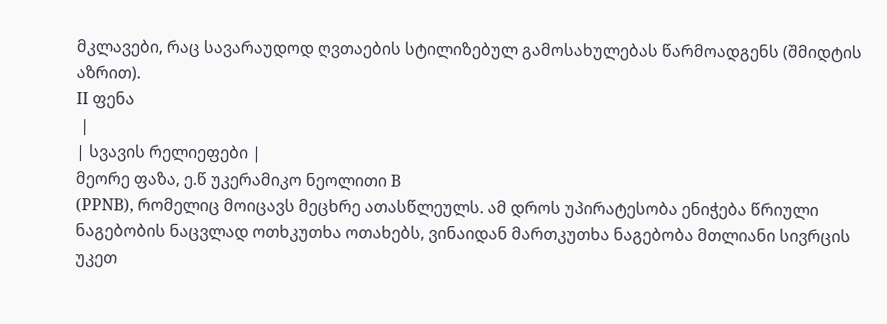მკლავები, რაც სავარაუდოდ ღვთაების სტილიზებულ გამოსახულებას წარმოადგენს (შმიდტის აზრით).
II ფენა
 |
| სვავის რელიეფები |
მეორე ფაზა, ე.წ უკერამიკო ნეოლითი B
(PPNB), რომელიც მოიცავს მეცხრე ათასწლეულს. ამ დროს უპირატესობა ენიჭება წრიული ნაგებობის ნაცვლად ოთხკუთხა ოთახებს, ვინაიდან მართკუთხა ნაგებობა მთლიანი სივრცის უკეთ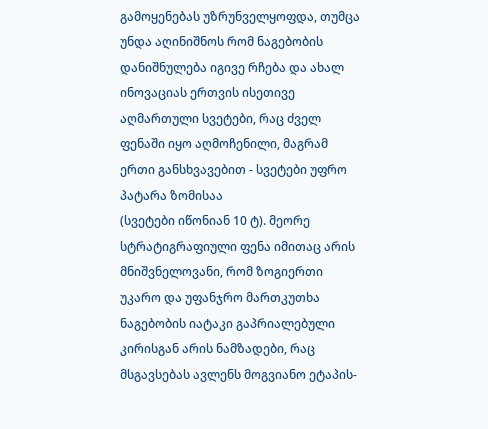გამოყენებას უზრუნველყოფდა, თუმცა უნდა აღინიშნოს რომ ნაგებობის დანიშნულება იგივე რჩება და ახალ ინოვაციას ერთვის ისეთივე აღმართული სვეტები, რაც ძველ ფენაში იყო აღმოჩენილი, მაგრამ ერთი განსხვავებით - სვეტები უფრო პატარა ზომისაა
(სვეტები იწონიან 10 ტ). მეორე სტრატიგრაფიული ფენა იმითაც არის მნიშვნელოვანი, რომ ზოგიერთი უკარო და უფანჯრო მართკუთხა ნაგებობის იატაკი გაპრიალებული კირისგან არის ნამზადები, რაც მსგავსებას ავლენს მოგვიანო ეტაპის-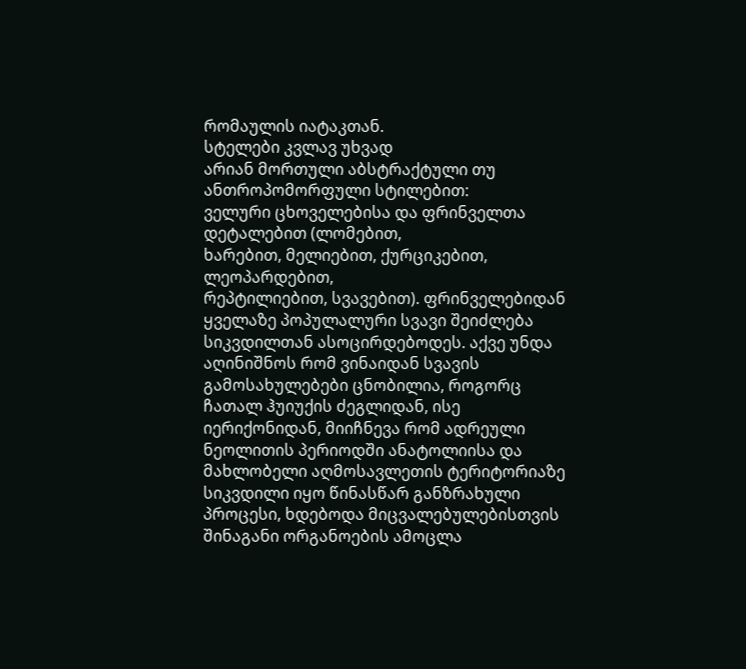რომაულის იატაკთან.
სტელები კვლავ უხვად
არიან მორთული აბსტრაქტული თუ ანთროპომორფული სტილებით:
ველური ცხოველებისა და ფრინველთა დეტალებით (ლომებით,
ხარებით, მელიებით, ქურციკებით, ლეოპარდებით,
რეპტილიებით, სვავებით). ფრინველებიდან ყველაზე პოპულალური სვავი შეიძლება სიკვდილთან ასოცირდებოდეს. აქვე უნდა აღინიშნოს რომ ვინაიდან სვავის გამოსახულებები ცნობილია, როგორც ჩათალ ჰუიუქის ძეგლიდან, ისე იერიქონიდან, მიიჩნევა რომ ადრეული ნეოლითის პერიოდში ანატოლიისა და მახლობელი აღმოსავლეთის ტერიტორიაზე სიკვდილი იყო წინასწარ განზრახული პროცესი, ხდებოდა მიცვალებულებისთვის შინაგანი ორგანოების ამოცლა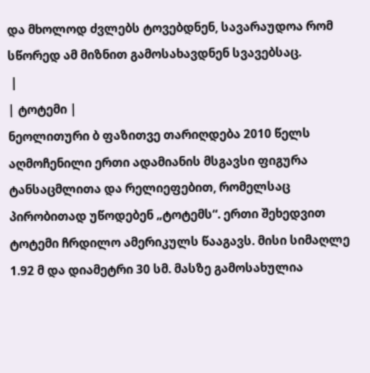და მხოლოდ ძვლებს ტოვებდნენ, სავარაუდოა რომ სწორედ ამ მიზნით გამოსახავდნენ სვავებსაც.
 |
| ტოტემი |
ნეოლითური ბ ფაზითვე თარიღდება 2010 წელს აღმოჩენილი ერთი ადამიანის მსგავსი ფიგურა ტანსაცმლითა და რელიეფებით, რომელსაც პირობითად უწოდებენ „ტოტემს“. ერთი შეხედვით ტოტემი ჩრდილო ამერიკულს წააგავს. მისი სიმაღლე 1.92 მ და დიამეტრი 30 სმ. მასზე გამოსახულია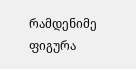რამდენიმე ფიგურა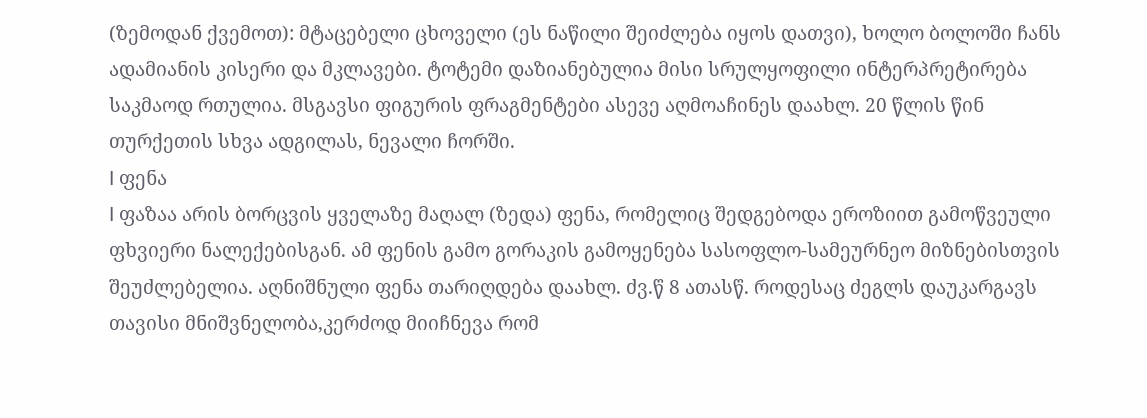(ზემოდან ქვემოთ): მტაცებელი ცხოველი (ეს ნაწილი შეიძლება იყოს დათვი), ხოლო ბოლოში ჩანს ადამიანის კისერი და მკლავები. ტოტემი დაზიანებულია მისი სრულყოფილი ინტერპრეტირება საკმაოდ რთულია. მსგავსი ფიგურის ფრაგმენტები ასევე აღმოაჩინეს დაახლ. 20 წლის წინ თურქეთის სხვა ადგილას, ნევალი ჩორში.
I ფენა
I ფაზაა არის ბორცვის ყველაზე მაღალ (ზედა) ფენა, რომელიც შედგებოდა ეროზიით გამოწვეული ფხვიერი ნალექებისგან. ამ ფენის გამო გორაკის გამოყენება სასოფლო-სამეურნეო მიზნებისთვის შეუძლებელია. აღნიშნული ფენა თარიღდება დაახლ. ძვ.წ 8 ათასწ. როდესაც ძეგლს დაუკარგავს თავისი მნიშვნელობა,კერძოდ მიიჩნევა რომ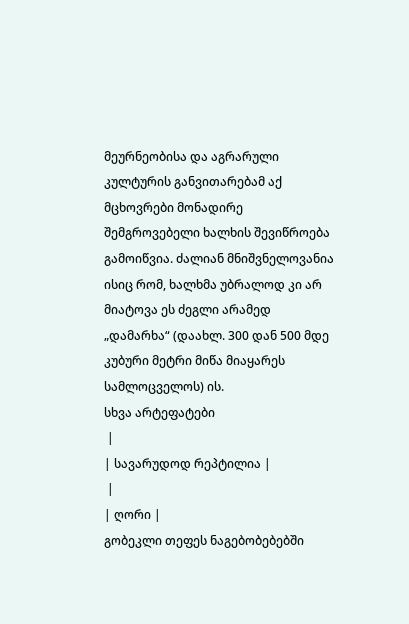მეურნეობისა და აგრარული კულტურის განვითარებამ აქ მცხოვრები მონადირე შემგროვებელი ხალხის შევიწროება გამოიწვია. ძალიან მნიშვნელოვანია ისიც რომ, ხალხმა უბრალოდ კი არ მიატოვა ეს ძეგლი არამედ „დამარხა“ (დაახლ. 300 დან 500 მდე კუბური მეტრი მიწა მიაყარეს სამლოცველოს) ის.
სხვა არტეფატები
 |
| სავარუდოდ რეპტილია |
 |
| ღორი |
გობეკლი თეფეს ნაგებობებებში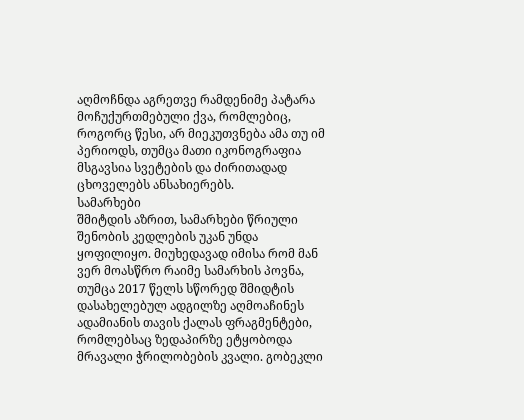აღმოჩნდა აგრეთვე რამდენიმე პატარა მოჩუქურთმებული ქვა, რომლებიც, როგორც წესი, არ მიეკუთვნება ამა თუ იმ პერიოდს, თუმცა მათი იკონოგრაფია მსგავსია სვეტების და ძირითადად ცხოველებს ანსახიერებს.
სამარხები
შმიტდის აზრით, სამარხები წრიული შენობის კედლების უკან უნდა ყოფილიყო. მიუხედავად იმისა რომ მან ვერ მოასწრო რაიმე სამარხის პოვნა, თუმცა 2017 წელს სწორედ შმიდტის დასახელებულ ადგილზე აღმოაჩინეს ადამიანის თავის ქალას ფრაგმენტები, რომლებსაც ზედაპირზე ეტყობოდა მრავალი ჭრილობების კვალი. გობეკლი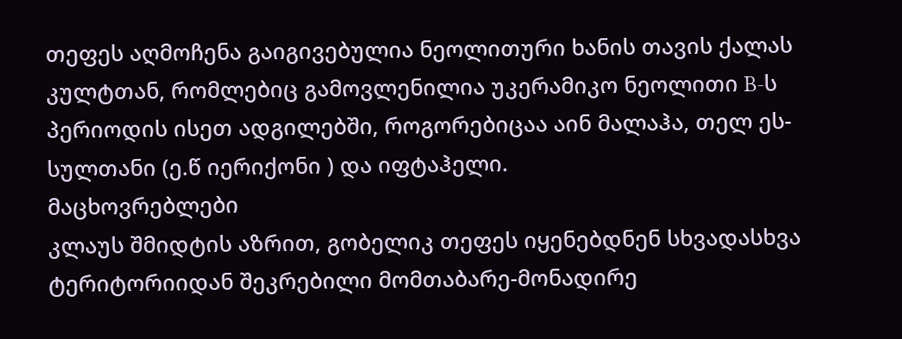თეფეს აღმოჩენა გაიგივებულია ნეოლითური ხანის თავის ქალას კულტთან, რომლებიც გამოვლენილია უკერამიკო ნეოლითი B-ს პერიოდის ისეთ ადგილებში, როგორებიცაა აინ მალაჰა, თელ ეს-სულთანი (ე.წ იერიქონი ) და იფტაჰელი.
მაცხოვრებლები
კლაუს შმიდტის აზრით, გობელიკ თეფეს იყენებდნენ სხვადასხვა ტერიტორიიდან შეკრებილი მომთაბარე-მონადირე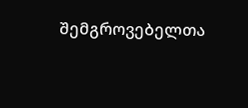შემგროვებელთა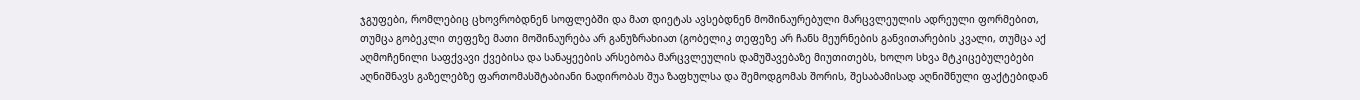ჯგუფები, რომლებიც ცხოვრობდნენ სოფლებში და მათ დიეტას ავსებდნენ მოშინაურებული მარცვლეულის ადრეული ფორმებით, თუმცა გობეკლი თეფეზე მათი მოშინაურება არ განუზრახიათ (გობელიკ თეფეზე არ ჩანს მეურნების განვითარების კვალი, თუმცა აქ აღმოჩენილი საფქვავი ქვებისა და სანაყეების არსებობა მარცვლეულის დამუშავებაზე მიუთითებს, ხოლო სხვა მტკიცებულებები აღნიშნავს გაზელებზე ფართომასშტაბიანი ნადირობას შუა ზაფხულსა და შემოდგომას შორის, შესაბამისად აღნიშნული ფაქტებიდან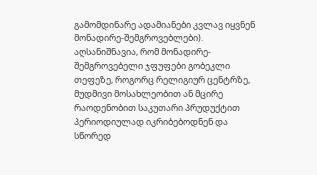გამომდინარე ადამიანები კვლავ იყვნენ მონადირე-შემგროვებლები).
აღსანიშნავია, რომ მონადირე-შემგროვებელი ჯფუფები გობეკლი თეფეზე, როგორც რელიგიურ ცენტრზე, მუდმივი მოსახლეობით ან მცირე რაოდენობით საკუთარი პრუდუქტით პერიოდიულად იკრიბებოდნენ და სწორედ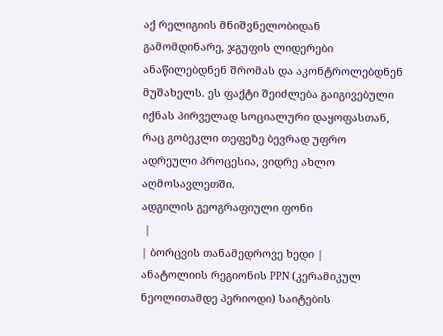აქ რელიგიის მნიშვნელობიდან გამომდინარე, ჯგუფის ლიდერები ანაწილებდნენ შრომას და აკონტროლებდნენ მუშახელს. ეს ფაქტი შეიძლება გაიგივებული იქნას პირველად სოციალური დაყოფასთან, რაც გობეკლი თეფეზე ბევრად უფრო ადრეული პროცესია, ვიდრე ახლო აღმოსავლეთში.
ადგილის გეოგრაფიული ფონი
 |
| ბორცვის თანამედროვე ხედი |
ანატოლიის რეგიონის PPN (კერამიკულ ნეოლითამდე პერიოდი) საიტების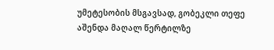უმეტესობის მსგავსად, გობეკლი თეფე აშენდა მაღალ წერტილზე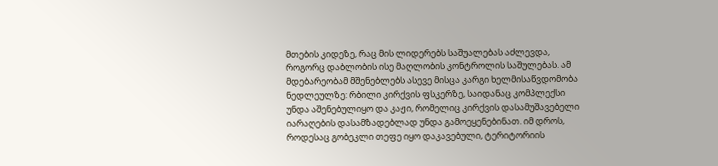მთების კიდეზე, რაც მის ლიდერებს საშუალებას აძლევდა, როგორც დაბლობის ისე მაღლობის კონტროლის საშულებას. ამ მდებარეობამ მშენებლებს ასევე მისცა კარგი ხელმისაწვდომობა ნედლეულზე: რბილი კირქვის ფსკერზე, საიდანაც კომპლექსი უნდა აშენებულიყო და კაჟი, რომელიც კირქვის დასამუშავებელი იარაღების დასამზადებლად უნდა გამოეყენებინათ. იმ დროს, როდესაც გობეკლი თეფე იყო დაკავებული, ტერიტორიის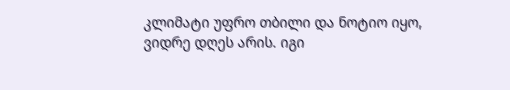კლიმატი უფრო თბილი და ნოტიო იყო, ვიდრე დღეს არის. იგი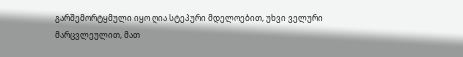გარშემორტყმული იყო ღია სტეპური მდელოებით, უხვი ველური მარცვლეულით, მათ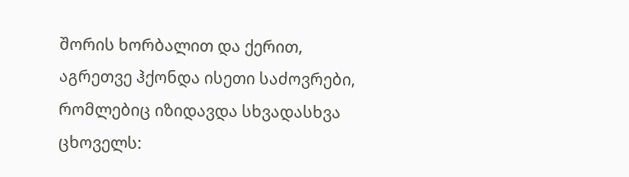შორის ხორბალით და ქერით, აგრეთვე ჰქონდა ისეთი საძოვრები, რომლებიც იზიდავდა სხვადასხვა ცხოველს: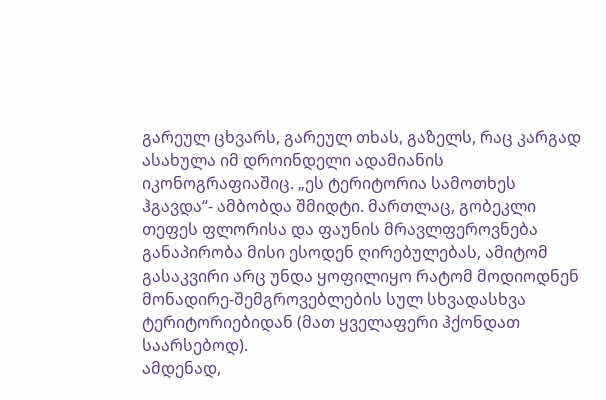გარეულ ცხვარს, გარეულ თხას, გაზელს, რაც კარგად ასახულა იმ დროინდელი ადამიანის იკონოგრაფიაშიც. „ეს ტერიტორია სამოთხეს ჰგავდა“- ამბობდა შმიდტი. მართლაც, გობეკლი თეფეს ფლორისა და ფაუნის მრავლფეროვნება განაპირობა მისი ესოდენ ღირებულებას, ამიტომ გასაკვირი არც უნდა ყოფილიყო რატომ მოდიოდნენ მონადირე-შემგროვებლების სულ სხვადასხვა ტერიტორიებიდან (მათ ყველაფერი ჰქონდათ საარსებოდ).
ამდენად,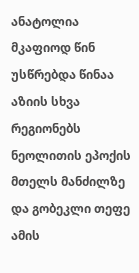ანატოლია მკაფიოდ წინ უსწრებდა წინაა აზიის სხვა რეგიონებს ნეოლითის ეპოქის მთელს მანძილზე და გობეკლი თეფე ამის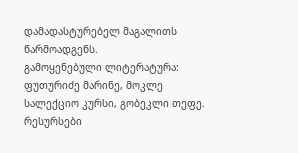დამადასტურებელ მაგალითს წარმოადგენს.
გამოყენებული ლიტერატურა:
ფუთურიძე მარინე, მოკლე სალექციო კურსი, გობეკლი თეფე.
რესურსები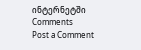ინტერნეტში
Comments
Post a Comment